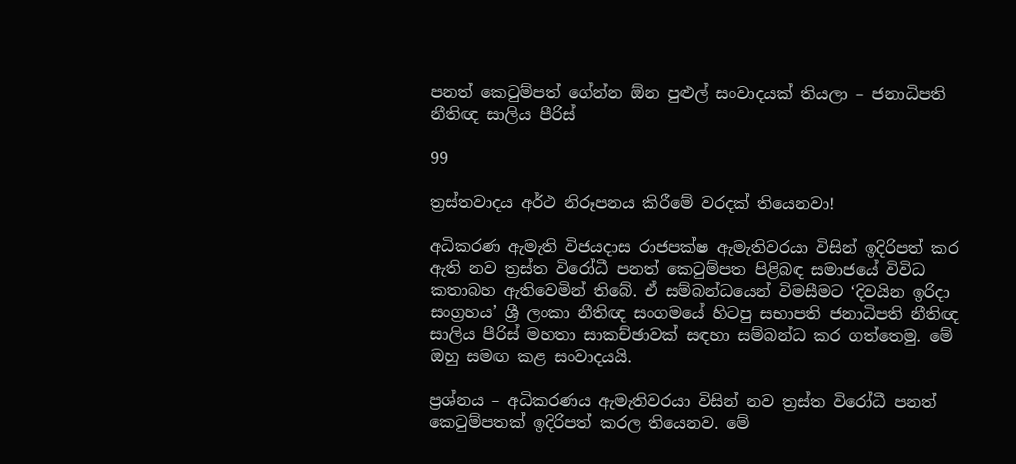පනත් කෙටුම්පත් ගේන්න ඕන පුළුල් සංවාදයක් තියලා – ජනාධිපති නීතිඥ සාලිය පීරිස්

99

ත්‍රස්තවාදය අර්ථ නිරූපනය කිරීමේ වරදක් තියෙනවා!

අධිකරණ ඇමැති විජයදාස රාජපක්ෂ ඇමැතිවරයා විසින් ඉදිරිපත් කර ඇති නව ත්‍රස්ත විරෝධී පනත් කෙටුම්පත පිළිබඳ සමාජයේ විවිධ කතාබහ ඇතිවෙමින් තිබේ. ඒ සම්බන්ධයෙන් විමසීමට ‘දිවයින ඉරිදා සංග්‍රහය’ ශ්‍රී ලංකා නීතිඥ සංගමයේ හිටපු සභාපති ජනාධිපති නීතිඥ සාලිය පීරිස් මහතා සාකච්ඡාවක් සඳහා සම්බන්ධ කර ගත්තෙමු. මේ ඔහු සමඟ කළ සංවාදයයි.

ප්‍රශ්නය – අධිකරණය ඇමැතිවරයා විසින් නව ත්‍රස්ත විරෝධී පනත් කෙටුම්පතක් ඉදිරිපත් කරල තියෙනව. මේ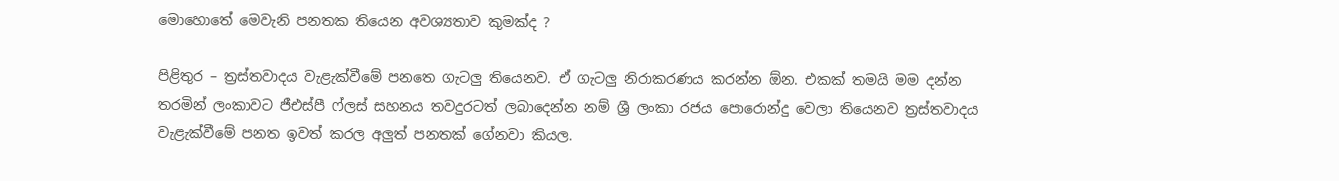මොහොතේ මෙවැනි පනතක තියෙන අවශ්‍යතාව කුමක්ද ?

පිළිතුර – ත්‍රස්තවාදය වැළැක්වීමේ පනතෙ ගැටලු තියෙනව. ඒ ගැටලු නිරාකරණය කරන්න ඕන. එකක් තමයි මම දන්න තරමින් ලංකාවට ජීඑස්පී ෆ්ලස් සහනය තවදුරටත් ලබාදෙන්න නම් ශ්‍රී ලංකා රජය පොරොන්දු වෙලා තියෙනව ත්‍රස්තවාදය වැළැක්වීමේ පනත ඉවත් කරල අලුත් පනතක් ගේනවා කියල.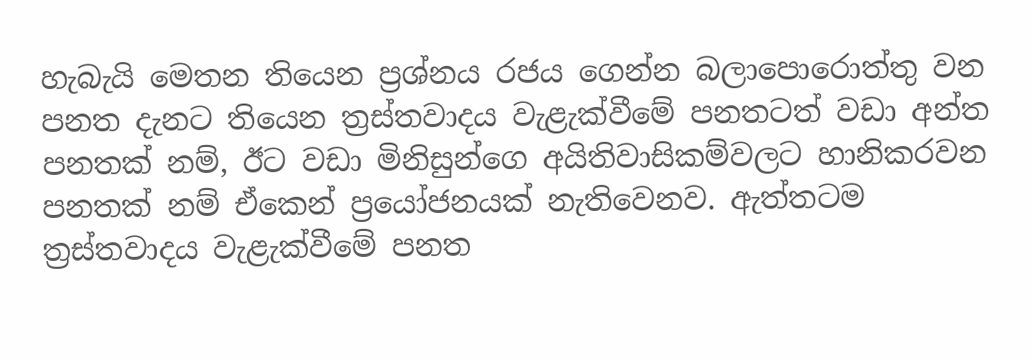හැබැයි මෙතන තියෙන ප්‍රශ්නය රජය ගෙන්න බලාපොරොත්තු වන පනත දැනට තියෙන ත්‍රස්තවාදය වැළැක්වීමේ පනතටත් වඩා අන්ත පනතක් නම්, ඊට වඩා මිනිසුන්ගෙ අයිතිවාසිකම්වලට හානිකරවන පනතක් නම් ඒකෙන් ප්‍රයෝජනයක් නැතිවෙනව. ඇත්තටම ත්‍රස්තවාදය වැළැක්වීමේ පනත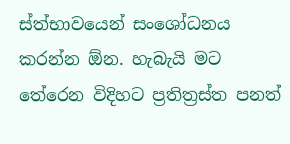ස්ත්භාවයෙන් සංශෝධනය කරන්න ඕන. හැබැයි මට තේරෙන විදිහට ප්‍රතිත්‍රස්ත පනත්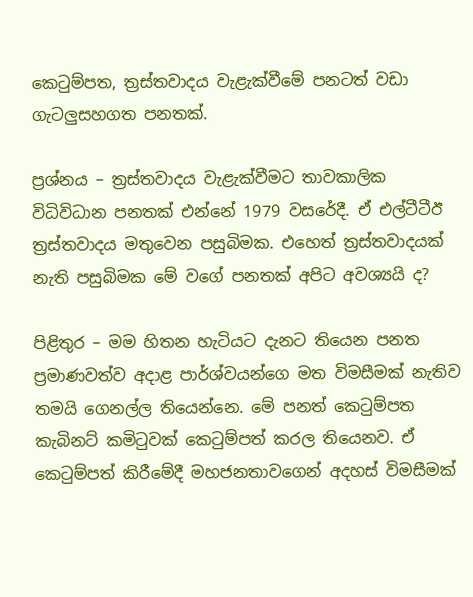කෙටුම්පත, ත්‍රස්තවාදය වැළැක්වීමේ පනටත් වඩා ගැටලුසහගත පනතක්.

ප්‍රශ්නය – ත්‍රස්තවාදය වැළැක්වීමට තාවකාලික විධිවිධාන පනතක් එන්නේ 1979 වසරේදී. ඒ එල්ටීටීඊ ත්‍රස්තවාදය මතුවෙන පසුබිමක. එහෙත් ත්‍රස්තවාදයක් නැති පසුබිමක මේ වගේ පනතක් අපිට අවශ්‍යයි ද?

පිළිතුර – මම හිතන හැටියට දැනට තියෙන පනත ප්‍රමාණවත්ව අදාළ පාර්ශ්වයන්ගෙ මත විමසීමක් නැතිව තමයි ගෙනල්ල තියෙන්නෙ. මේ පනත් කෙටුම්පත කැබිනට් කමිටුවක් කෙටුම්පත් කරල තියෙනව. ඒ කෙටුම්පත් කිරීමේදී මහජනතාවගෙන් අදහස් විමසීමක්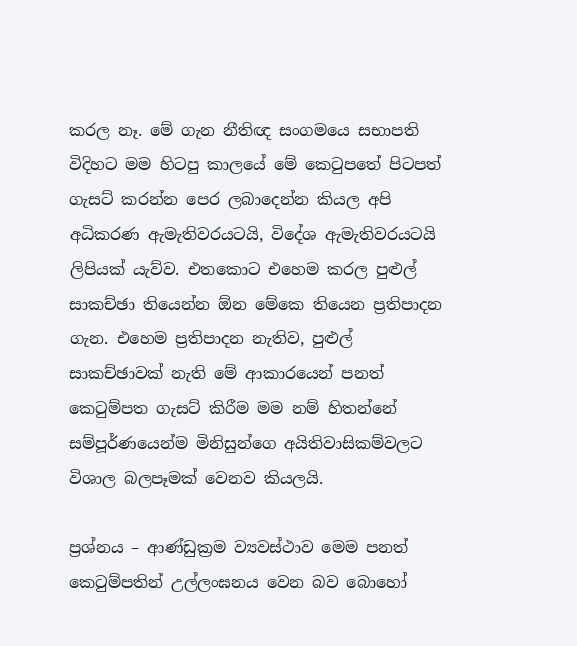කරල නෑ. මේ ගැන නීතිඥ සංගමයෙ සභාපති විදිහට මම හිටපු කාලයේ මේ කෙටුපතේ පිටපත් ගැසට් කරන්න පෙර ලබාදෙන්න කියල අපි අධිකරණ ඇමැතිවරයටයි, විදේශ ඇමැතිවරයටයි ලිපියක් යැව්ව. එතකොට එහෙම කරල පුළුල් සාකච්ඡා තියෙන්න ඕන මේකෙ තියෙන ප්‍රතිපාදන ගැන. එහෙම ප්‍රතිපාදන නැතිව, පුළුල් සාකච්ඡාවක් නැති මේ ආකාරයෙන් පනත් කෙටුම්පත ගැසට් කිරීම මම නම් හිතන්නේ සම්පූර්ණයෙන්ම මිනිසුන්ගෙ අයිතිවාසිකම්වලට විශාල බලපෑමක් වෙනව කියලයි.

ප්‍රශ්නය – ආණ්ඩුක්‍රම ව්‍යවස්ථාව මෙම පනත් කෙටුම්පතින් උල්ලංඝනය වෙන බව බොහෝ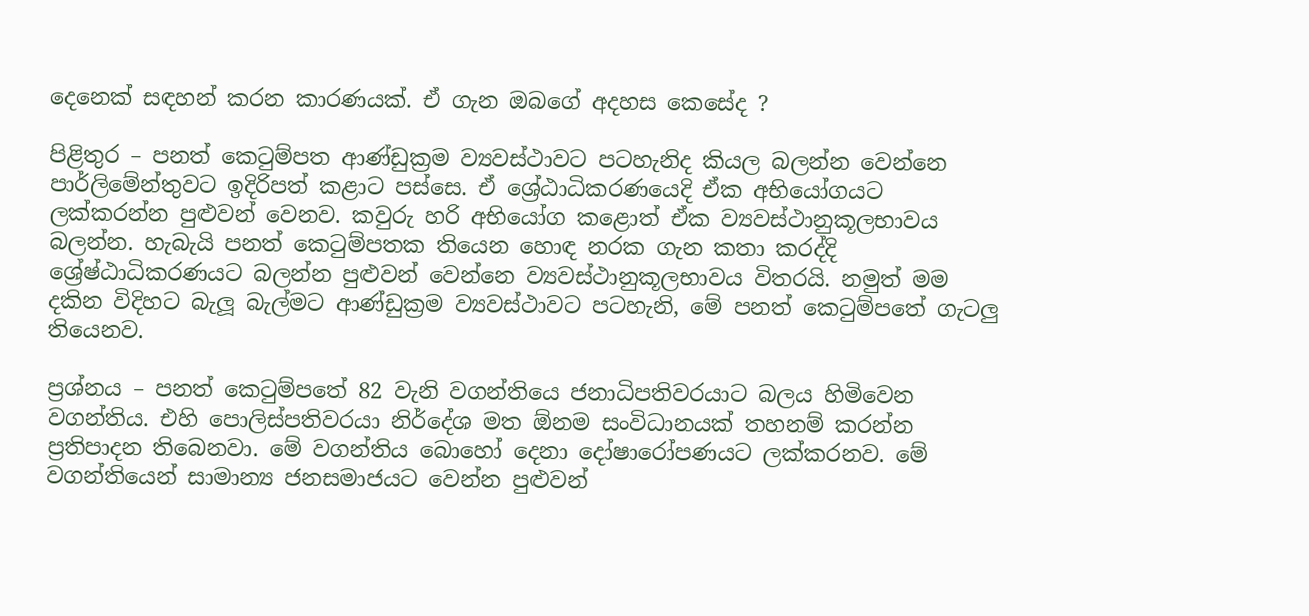දෙනෙක් සඳහන් කරන කාරණයක්. ඒ ගැන ඔබගේ අදහස කෙසේද ?

පිළිතුර – පනත් කෙටුම්පත ආණ්ඩුක්‍රම ව්‍යවස්ථාවට පටහැනිද කියල බලන්න වෙන්නෙ පාර්ලිමේන්තුවට ඉදිරිපත් කළාට පස්සෙ. ඒ ශ්‍රේඨාධිකරණයෙදි ඒක අභියෝගයට ලක්කරන්න පුළුවන් වෙනව. කවුරු හරි අභියෝග කළොත් ඒක ව්‍යවස්ථානුකූලභාවය බලන්න. හැබැයි පනත් කෙටුම්පතක තියෙන හොඳ නරක ගැන කතා කරද්දි ශ්‍රේෂ්ඨාධිකරණයට බලන්න පුළුවන් වෙන්නෙ ව්‍යවස්ථානුකූලභාවය විතරයි. නමුත් මම දකින විදිහට බැලූ බැල්මට ආණ්ඩුක්‍රම ව්‍යවස්ථාවට පටහැනි, මේ පනත් කෙටුම්පතේ ගැටලු තියෙනව.

ප්‍රශ්නය – පනත් කෙටුම්පතේ 82 වැනි වගන්තියෙ ජනාධිපතිවරයාට බලය හිමිවෙන වගන්තිය. එහි පොලිස්පතිවරයා නිර්දේශ මත ඕනම සංවිධානයක් තහනම් කරන්න ප්‍රතිපාදන තිබෙනවා. මේ වගන්තිය බොහෝ දෙනා දෝෂාරෝපණයට ලක්කරනව. මේ වගන්තියෙන් සාමාන්‍ය ජනසමාජයට වෙන්න පුළුවන්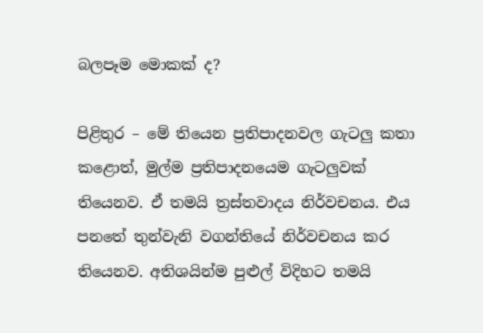බලපෑම මොකක් ද?

පිළිතුර – මේ තියෙන ප්‍රතිපාදනවල ගැටලු කතා කළොත්, මුල්ම ප්‍රතිපාදනයෙම ගැටලුවක් තියෙනව. ඒ තමයි ත්‍රස්තවාදය නිර්වචනය. එය පනතේ තුන්වැනි වගන්තියේ නිර්වචනය කර තියෙනව. අතිශයින්ම පුළුල් විදිහට තමයි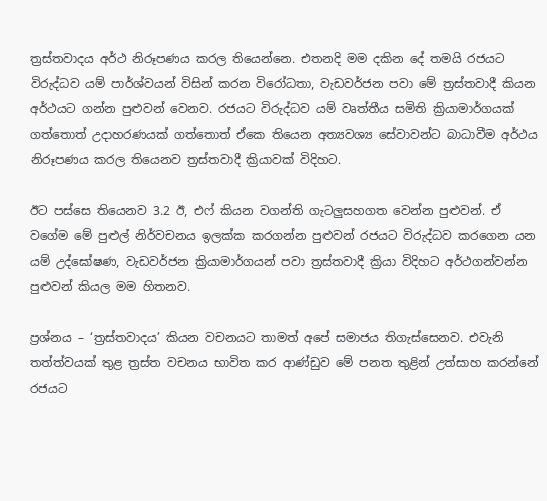ත්‍රස්තවාදය අර්ථ නිරූපණය කරල තියෙන්නෙ. එතනදි මම දකින දේ තමයි රජයට විරුද්ධව යම් පාර්ශ්වයන් විසින් කරන විරෝධතා, වැඩවර්ජන පවා මේ ත්‍රස්තවාදී කියන අර්ථයට ගන්න පුළුවන් වෙනව. රජයට විරුද්ධව යම් වෘත්තීය සමිති ක්‍රියාමාර්ගයක් ගත්තොත් උදාහරණයක් ගත්තොත් ඒකෙ තියෙන අත්‍යවශ්‍ය සේවාවන්ට බාධාවීම අර්ථය නිරූපණය කරල තියෙනව ත්‍රස්තවාදී ක්‍රියාවක් විදිහට.

ඊට පස්සෙ තියෙනව 3.2 ඊ, එෆ් කියන වගන්ති ගැටලුසහගත වෙන්න පුළුවන්. ඒ වගේම මේ පුළුල් නිර්වචනය ඉලක්ක කරගන්න පුළුවන් රජයට විරුද්ධව කරගෙන යන යම් උද්ඝෝෂණ, වැඩවර්ජන ක්‍රියාමාර්ගයන් පවා ත්‍රස්තවාදී ක්‍රියා විදිහට අර්ථගන්වන්න පුළුවන් කියල මම හිතනව.

ප්‍රශ්නය – ‘ත්‍රස්තවාදය’ කියන වචනයට තාමත් අපේ සමාජය තිගැස්සෙනව. එවැනි තත්ත්වයක් තුළ ත්‍රස්ත වචනය භාවිත කර ආණ්ඩුව මේ පනත තුළින් උත්සාහ කරන්නේ රජයට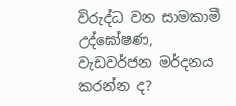විරුද්ධ වන සාමකාමී උද්ඝෝෂණ, වැඩවර්ජන මර්දනය කරන්න ද?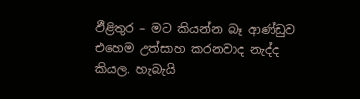ඵීළිතුර – මට කියන්න බෑ ආණ්ඩුව එහෙම උත්සාහ කරනවාද නැද්ද කියල. හැබැයි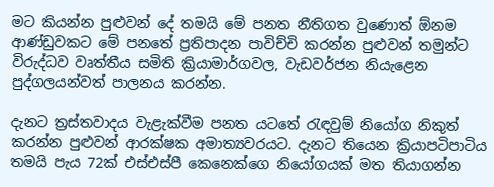මට කියන්න පුළුවන් දේ තමයි මේ පනත නීතිගත වුණොත් ඕනම ආණ්ඩුවකට මේ පනතේ ප්‍රතිපාදන පාවිච්චි කරන්න පුළුවන් තමුන්ට විරුද්ධව වෘත්තීය සමිති ක්‍රියාමාර්ගවල, වැඩවර්ජන නියැළෙන පුද්ගලයන්වත් පාලනය කරන්න.

දැනට ත්‍රස්තවාදය වැළැක්වීම පනත යටතේ රැඳවුම් නියෝග නිකුත් කරන්න පුළුවන් ආරක්ෂක අමාත්‍යවරයට. දැනට තියෙන ක්‍රියාපටිපාටිය තමයි පැය 72ක් එස්එස්පී කෙනෙක්ගෙ නියෝගයක් මත තියාගන්න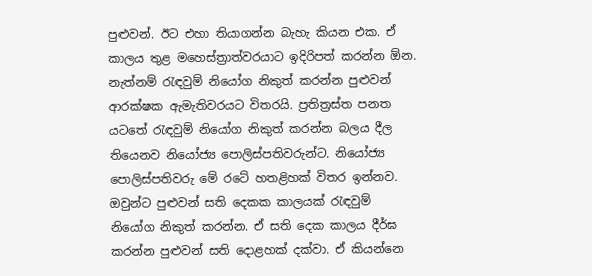පුළුවන්. ඊට එහා තියාගන්න බැහැ කියන එක. ඒ කාලය තුළ මහෙස්ත්‍රාත්වරයාට ඉදිරිපත් කරන්න ඕන. නැත්නම් රැඳවුම් නියෝග නිකුත් කරන්න පුළුවන් ආරක්ෂක ඇමැතිවරයට විතරයි. ප්‍රතිත්‍රස්ත පනත යටතේ රැඳවුම් නියෝග නිකුත් කරන්න බලය දීල තියෙනව නියෝජ්‍ය පොලිස්පතිවරුන්ට. නියෝජ්‍ය පොලිස්පතිවරු මේ රටේ හතළිහක් විතර ඉන්නව. ඔවුන්ට පුළුවන් සති දෙකක කාලයක් රැඳවුම් නියෝග නිකුත් කරන්න. ඒ සති දෙක කාලය දීර්ඝ කරන්න පුළුවන් සති දොළහක් දක්වා. ඒ කියන්නෙ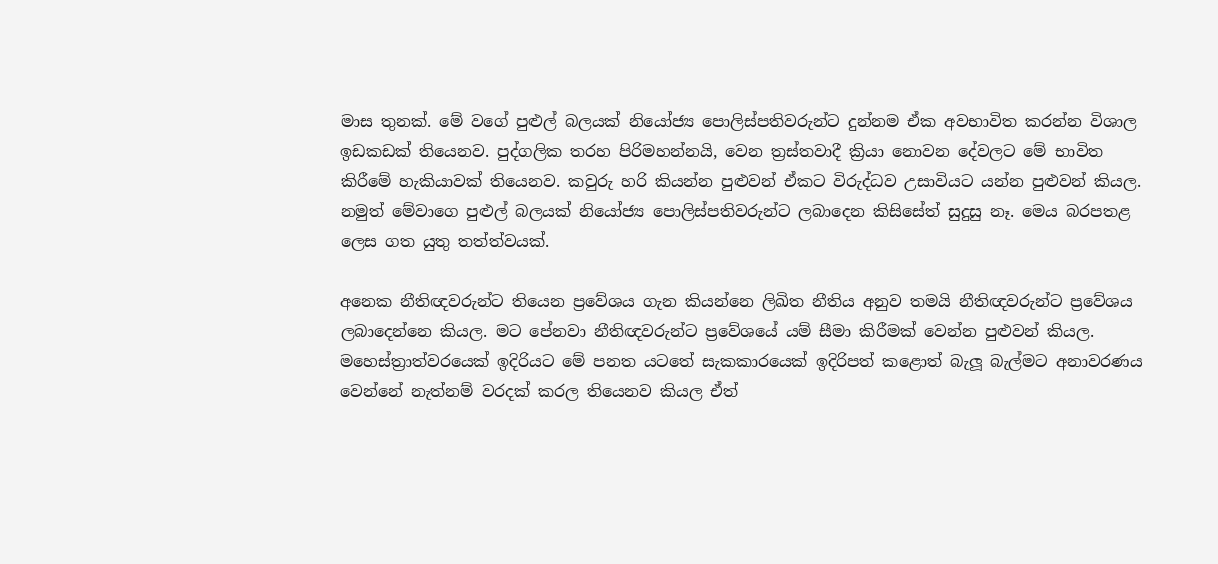මාස තුනක්. මේ වගේ පුළුල් බලයක් නියෝජ්‍ය පොලිස්පතිවරුන්ට දුන්නම ඒක අවභාවිත කරන්න විශාල ඉඩකඩක් තියෙනව. පුද්ගලික තරහ පිරිමහන්නයි, වෙන ත්‍රස්තවාදී ක්‍රියා නොවන දේවලට මේ භාවිත කිරීමේ හැකියාවක් තියෙනව. කවුරු හරි කියන්න පුළුවන් ඒකට විරුද්ධව උසාවියට යන්න පුළුවන් කියල. නමුත් මේවාගෙ පුළුල් බලයක් නියෝජ්‍ය පොලිස්පතිවරුන්ට ලබාදෙන කිසිසේත් සුදුසු නෑ. මෙය බරපතළ ලෙස ගත යුතු තත්ත්වයක්.

අනෙක නීතිඥවරුන්ට තියෙන ප්‍රවේශය ගැන කියන්නෙ ලිඛිත නීතිය අනුව තමයි නීතිඥවරුන්ට ප්‍රවේශය ලබාදෙන්නෙ කියල. මට පේනවා නීතිඥවරුන්ට ප්‍රවේශයේ යම් සීමා කිරීමක් වෙන්න පුළුවන් කියල. මහෙස්ත්‍රාත්වරයෙක් ඉදිරියට මේ පනත යටතේ සැකකාරයෙක් ඉදිරිපත් කළොත් බැලූ බැල්මට අනාවරණය වෙන්නේ නැත්නම් වරදක් කරල තියෙනව කියල ඒත්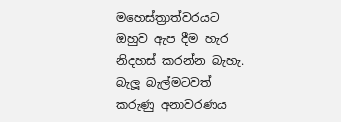මහෙස්ත්‍රාත්වරයට ඔහුව ඇප දීම හැර නිදහස් කරන්න බැහැ. බැලූ බැල්මටවත් කරුණු අනාවරණය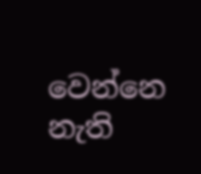වෙන්නෙ නැති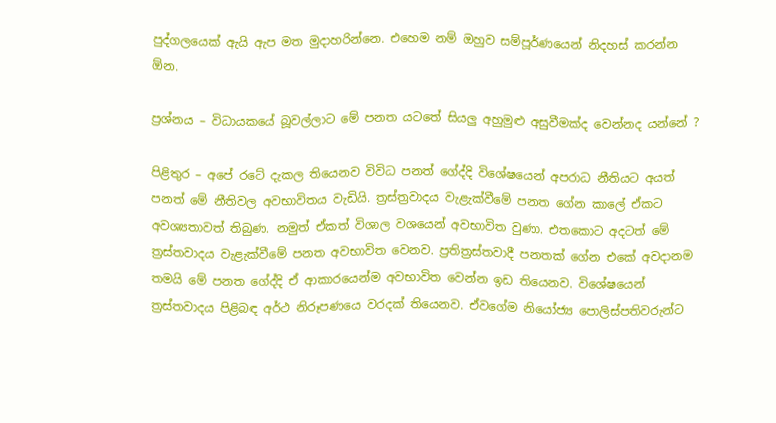පුද්ගලයෙක් ඇයි ඇප මත මුදාහරින්නෙ. එහෙම නම් ඔහුව සම්පූර්ණයෙන් නිදහස් කරන්න ඕන.

ප්‍රශ්නය – විධායකයේ බූවල්ලාට මේ පනත යටතේ සියලු අහුමුළු අසුවීමක්ද වෙන්නද යන්නේ ?

පිළිතුර – අපේ රටේ දැකල තියෙනව විවිධ පනත් ගේද්දි විශේෂයෙන් අපරාධ නීතියට අයත් පනත් මේ නීතිවල අවභාවිතය වැඩියි. ත්‍රස්ත්‍රවාදය වැළැක්වීමේ පනත ගේන කාලේ ඒකට අවශ්‍යතාවත් තිබුණ. නමුත් ඒකත් විශාල වශයෙන් අවභාවිත වුණා. එතකොට අදටත් මේ ත්‍රස්තවාදය වැළැක්වීමේ පනත අවභාවිත වෙනව. ප්‍රතිත්‍රස්තවාදී පනතක් ගේන එකේ අවදානම තමයි මේ පනත ගේද්දි ඒ ආකාරයෙන්ම අවභාවිත වෙන්න ඉඩ තියෙනව. විශේෂයෙන් ත්‍රස්තවාදය පිළිබඳ අර්ථ නිරූපණයෙ වරදක් තියෙනව. ඒවගේම නියෝජ්‍ය පොලිස්පතිවරුන්ට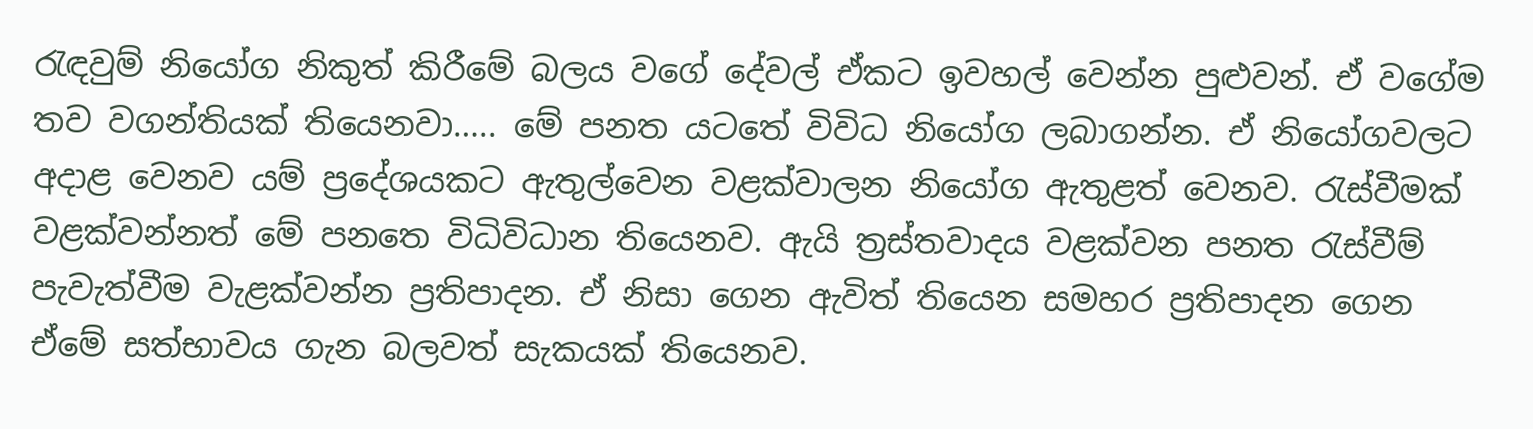රැඳවුම් නියෝග නිකුත් කිරීමේ බලය වගේ දේවල් ඒකට ඉවහල් වෙන්න පුළුවන්. ඒ වගේම තව වගන්තියක් තියෙනවා….. මේ පනත යටතේ විවිධ නියෝග ලබාගන්න. ඒ නියෝගවලට අදාළ වෙනව යම් ප්‍රදේශයකට ඇතුල්වෙන වළක්වාලන නියෝග ඇතුළත් වෙනව. රැස්වීමක් වළක්වන්නත් මේ පනතෙ විධිවිධාන තියෙනව. ඇයි ත්‍රස්තවාදය වළක්වන පනත රැස්වීම් පැවැත්වීම වැළක්වන්න ප්‍රතිපාදන. ඒ නිසා ගෙන ඇවිත් තියෙන සමහර ප්‍රතිපාදන ගෙන ඒමේ සත්භාවය ගැන බලවත් සැකයක් තියෙනව.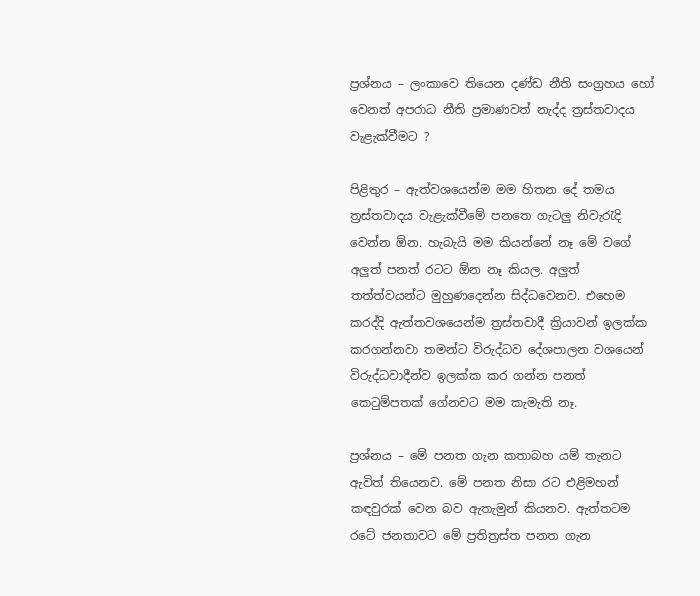ප්‍රශ්නය – ලංකාවෙ තියෙන දණ්ඩ නීති සංග්‍රහය හෝ වෙනත් අපරාධ නීති ප්‍රමාණවත් නැද්ද ත්‍රස්තවාදය වැළැක්වීමට ?

පිළිතුර – ඇත්වශයෙන්ම මම හිතන දේ තමය ත්‍රස්තවාදය වැළැක්වීමේ පනතෙ ගැටලු නිවැරැදි වෙන්න ඕන. හැබැයි මම කියන්නේ නෑ මේ වගේ අලුත් පනත් රටට ඕන නෑ කියල. අලුත් තත්ත්වයන්ට මුහුණදෙන්න සිද්ධවෙනව. එහෙම කරද්දි ඇත්තවශයෙන්ම ත්‍රස්තවාදී ක්‍රියාවන් ඉලක්ක කරගන්නවා තමන්ට විරුද්ධව දේශපාලන වශයෙන් විරුද්ධවාදීන්ව ඉලක්ක කර ගන්න පනත් කෙටුම්පතක් ගේනවට මම කැමැති නෑ.

ප්‍රශ්නය – මේ පනත ගැන කතාබහ යම් තැනට ඇවිත් තියෙනව. මේ පනත නිසා රට එළිමහන් කඳවුරක් වෙන බව ඇතැමුන් කියනව. ඇත්තටම රටේ ජනතාවට මේ ප්‍රතිත්‍රස්ත පනත ගැන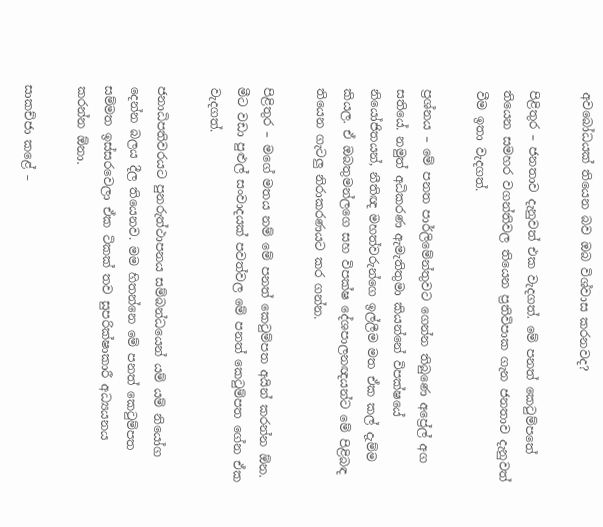අවබෝධයක් තියෙන බව ඔබ විශ්වාස කරනවද?

පිළිතුර – ජනතාව දැනුවත් එක වැදගත්. මේ පනත් කෙටුම්පතේ තියෙන සමහර වගන්තිවල තියෙන ප්‍රතිවිපාක ගැන ජනතාව දැනුවත් වීම ඉතා වැදගත්.

ප්‍රශ්නය – මේ පනත පාර්ලිමේන්තුවට ගෙන්න තිබුණෙ අප්‍රේල් අග සතියේ. නමුත් අධිකරණ ඇමැතිතුමා කියන්නේ විපක්ෂයේ නියෝජිතයන්, නීතිඥ මහත්වරුන්ගෙ ඉල්ලීම මත ඒක කල් දැම්ම කියල. ඒ ඔබතුමන්ලගෙ සහ විපක්ෂ දේශපාලනඥයන්ට මේ පිළිබඳ තියෙන ගැටලු නිරාකරණයට කර ගන්න.

පිළිතුර – මගේ මතය නම් මේ පනත් කෙටුම්පත අයින් කරන්න ඕන. මීට වඩා පුළුල් සංවාදයක් පවත්වල මේ පනත් කෙටුම්පත ගේන ඒක වැදගත්.

ජනාධිපතිවරයට පුනරුත්ථාපනය සම්බන්ධයෙන් යම් යම් නියෝග දෙන්න බලය දීල තියෙනව. මම හිතන්නෙ මේ පනත් කෙටුම්පත සම්මත ඉස්සරවෙලා ඒක ටිකක් තව සුපරික්ෂාකාරී අධ්‍යයනය කරන්න ඕනා.

සාකච්ජා කළේ –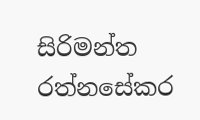සිරිමන්ත රත්නසේකර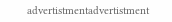advertistmentadvertistment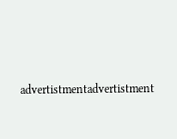advertistmentadvertistment